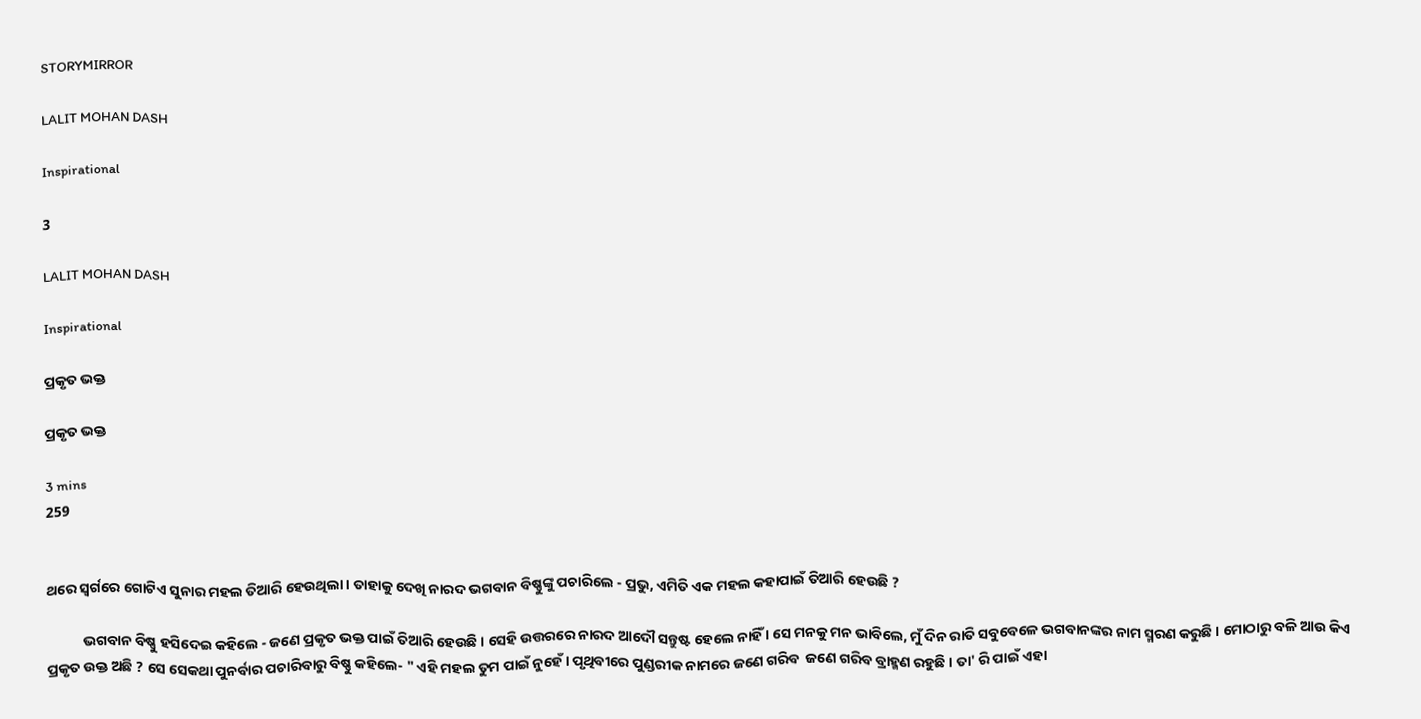STORYMIRROR

LALIT MOHAN DASH

Inspirational

3

LALIT MOHAN DASH

Inspirational

ପ୍ରକୃତ ଭକ୍ତ

ପ୍ରକୃତ ଭକ୍ତ

3 mins
259


ଥରେ ସ୍ଵର୍ଗରେ ଗୋଟିଏ ସୁନାର ମହଲ ତିଆରି ହେଉଥିଲା । ତାହାକୁ ଦେଖି ନାରଦ ଭଗବାନ ବିଷ୍ଣୁଙ୍କୁ ପଚାରିଲେ - ପ୍ରଭୁ, ଏମିତି ଏକ ମହଲ କହାପାଇଁ ତିଆରି ହେଉଛି ?

           ଭଗବାନ ବିଷ୍ଣୁ ହସିଦେଇ କହିଲେ - ଜଣେ ପ୍ରକୃତ ଭକ୍ତ ପାଇଁ ତିଆରି ହେଉଛି । ସେହି ଉତ୍ତରରେ ନାରଦ ଆଦୌ ସନ୍ତୁଷ୍ଟ ହେଲେ ନାହିଁ । ସେ ମନକୁ ମନ ଭାବିଲେ, ମୁଁ ଦିନ ରାତି ସବୁବେଳେ ଭଗବାନଙ୍କର ନାମ ସ୍ମରଣ କରୁଛି । ମୋଠାରୁ ବଳି ଆଉ କିଏ ପ୍ରକୃତ ଉକ୍ତ ଅଛି ? ସେ ସେକଥା ପୁନର୍ବାର ପଚାରିବାରୁ ବିଷ୍ଣୁ କହିଲେ- " ଏହି ମହଲ ତୁମ ପାଇଁ ନୁହେଁ । ପୃଥିବୀରେ ପୁଣ୍ଡରୀକ ନାମରେ ଜଣେ ଗରିବ  ଜଣେ ଗରିବ ବ୍ରାହ୍ମଣ ରହୁଛି । ତା' ରି ପାଇଁ ଏହା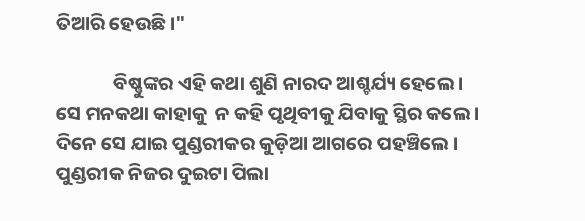ତିଆରି ହେଉଛି ।"

             ବିଷ୍ଣୁଙ୍କର ଏହି କଥା ଶୁଣି ନାରଦ ଆଶ୍ଚର୍ଯ୍ୟ ହେଲେ । ସେ ମନକଥା କାହାକୁ  ନ କହି ପୃଥିବୀକୁ ଯିବାକୁ ସ୍ଥିର କଲେ । ଦିନେ ସେ ଯାଇ ପୁଣ୍ଡରୀକର କୁଡ଼ିଆ ଆଗରେ ପହଞ୍ଚିଲେ । ପୁଣ୍ଡରୀକ ନିଜର ଦୁଇଟା ପିଲା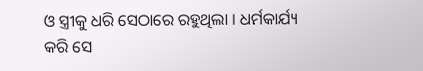ଓ ସ୍ତ୍ରୀକୁ ଧରି ସେଠାରେ ରହୁଥିଲା । ଧର୍ମକାର୍ଯ୍ୟ କରି ସେ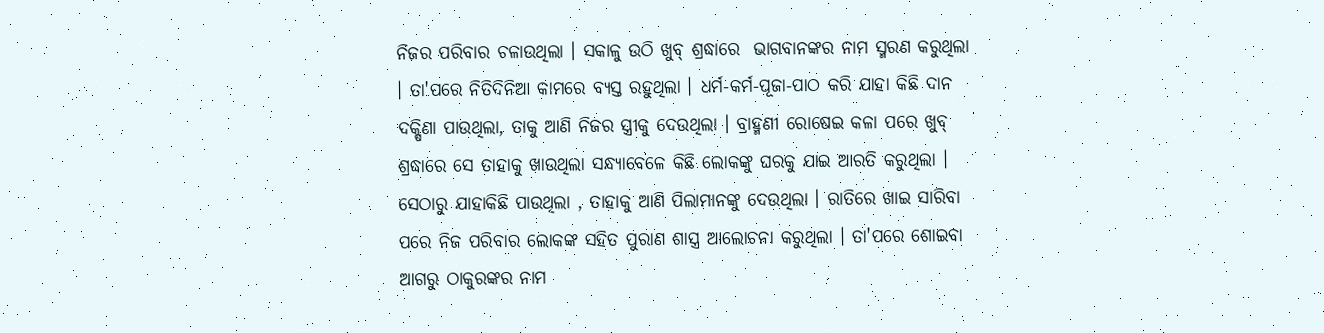ନିଜର ପରିବାର ଚଳାଉଥିଲା । ସକାଳୁ ଉଠି ଖୁବ୍ ଶ୍ରଦ୍ଧାରେ  ଭାଗବାନଙ୍କର ନାମ ସ୍ମରଣ କରୁଥିଲା । ତା'ପରେ ନିତିଦିନିଆ କାମରେ ବ୍ୟସ୍ତ ରହୁଥିଲା । ଧର୍ମ-କର୍ମ-ପୂଜା-ପାଠ କରି ଯାହା କିଛି ଦାନ ଦକ୍ଷିଣା ପାଉଥିଲା, ତାକୁ ଆଣି ନିଜର ସ୍ତ୍ରୀକୁ ଦେଉଥିଲା । ବ୍ରାହ୍ମଣୀ ରୋଷେଇ କଳା ପରେ ଖୁବ୍ ଶ୍ରଦ୍ଧାରେ ସେ ତାହାକୁ ଖାଉଥିଲା ସନ୍ଧ୍ୟାବେଳେ କିଛି ଲୋକଙ୍କୁ ଘରକୁ ଯାଇ ଆରତି କରୁଥିଲା । ସେଠାରୁ ଯାହାକିଛି ପାଉଥିଲା , ତାହାକୁ ଆଣି ପିଲାମାନଙ୍କୁ ଦେଉଥିଲା । ରାତିରେ ଖାଇ ସାରିବା ପରେ ନିଜ ପରିବାର ଲୋକଙ୍କ ସହିତ ପୁରାଣ ଶାସ୍ତ୍ର ଆଲୋଚନା କରୁଥିଲା । ତା'ପରେ ଶୋଇବା ଆଗରୁ ଠାକୁରଙ୍କର ନାମ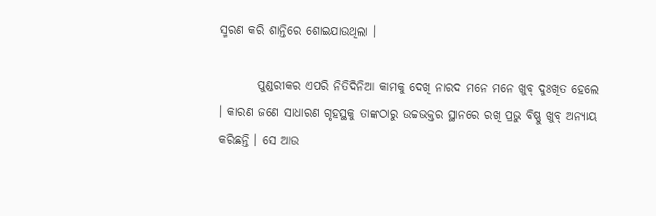ସ୍ମରଣ କରି ଶାନ୍ତିରେ ଶୋଇଯାଉଥିଲା ।

        ପୁଣ୍ଡରୀକର ଏପରି ନିତିଦିନିଆ କାମକୁ ଦେଖି ନାରଦ ମନେ ମନେ ଖୁବ୍ ଦୁଃଖିତ ହେଲେ । କାରଣ ଜଣେ ସାଧାରଣ ଗୃହସ୍ଥକୁ ତାଙ୍କଠାରୁ ଉଚ୍ଚଭକ୍ତର ସ୍ଥାନରେ ରଖି ପ୍ରଭୁ ବିଷ୍ଣୁ ଖୁବ୍ ଅନ୍ୟାୟ କରିଛନ୍ତି । ସେ ଆଉ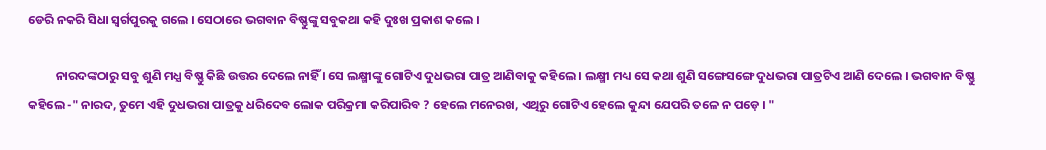ଡେରି ନକରି ସିଧା ସ୍ବର୍ଗପୁରକୁ ଗଲେ । ସେଠାରେ ଭଗବାନ ବିଷ୍ଣୁଙ୍କୁ ସବୁକଥା କହି ଦୁଃଖ ପ୍ରକାଶ କଲେ ।

          ନାରଦଙ୍କଠାରୁ ସବୁ ଶୁଣି ମଧ୍ଯ ବିଷ୍ଣୁ କିଛି ଉତ୍ତର ଦେଲେ ନାହିଁ । ସେ ଲକ୍ଷ୍ମୀଙ୍କୁ ଗୋଟିଏ ଦୁଧଭରା ପାତ୍ର ଆଣିବାକୁ କହିଲେ । ଲକ୍ଷ୍ମୀ ମଧ୍ୟ ସେ କଥା ଶୁଣି ସଙ୍ଗେସଙ୍ଗେ ଦୁଧଭରା ପାତ୍ରଟିଏ ଆଣି ଦେଲେ । ଭଗବାନ ବିଷ୍ଣୁ କହିଲେ -" ନାରଦ, ତୁମେ ଏହି ଦୁଧଭରା ପାତ୍ରକୁ ଧରିଦେବ ଲୋକ ପରିକ୍ରମା କରିପାରିବ ? ହେଲେ ମନେରଖ, ଏଥିରୁ ଗୋଟିଏ ହେଲେ କୁନ୍ଦା ଯେପରି ତଳେ ନ ପଡ଼େ । "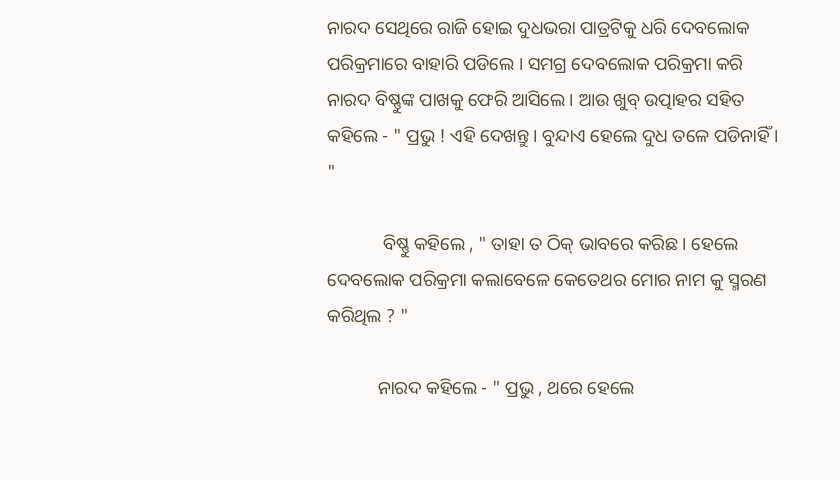ନାରଦ ସେଥିରେ ରାଜି ହୋଇ ଦୁଧଭରା ପାତ୍ରଟିକୁ ଧରି ଦେବଲୋକ ପରିକ୍ରମାରେ ବାହାରି ପଡିଲେ । ସମଗ୍ର ଦେବଲୋକ ପରିକ୍ରମା କରି ନାରଦ ବିଷ୍ଣୁଙ୍କ ପାଖକୁ ଫେରି ଆସିଲେ । ଆଉ ଖୁବ୍ ଉତ୍ପାହର ସହିତ କହିଲେ - " ପ୍ରଭୁ ! ଏହି ଦେଖନ୍ତୁ । ବୁନ୍ଦାଏ ହେଲେ ଦୁଧ ତଳେ ପଡିନାହିଁ । "

            ବିଷ୍ଣୁ କହିଲେ , " ତାହା ତ ଠିକ୍ ଭାବରେ କରିଛ । ହେଲେ ଦେବଲୋକ ପରିକ୍ରମା କଲାବେଳେ କେତେଥର ମୋର ନାମ କୁ ସ୍ମରଣ କରିଥିଲ ? "

           ନାରଦ କହିଲେ - " ପ୍ରଭୁ , ଥରେ ହେଲେ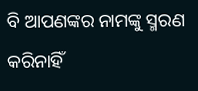ବି ଆପଣଙ୍କର ନାମଙ୍କୁ ସ୍ମରଣ କରିନାହିଁ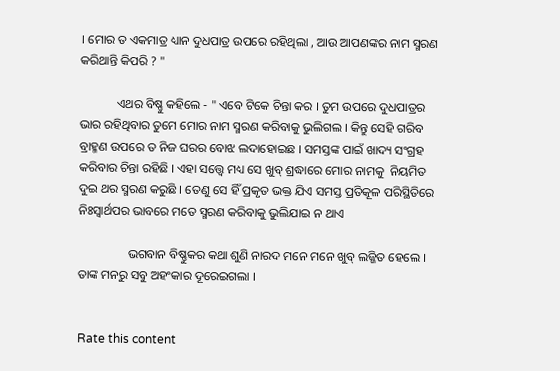। ମୋର ତ ଏକମାତ୍ର ଧ୍ୟାନ ଦୁଧପାତ୍ର ଉପରେ ରହିଥିଲା , ଆଉ ଆପଣଙ୍କର ନାମ ସ୍ମରଣ କରିଥାନ୍ତି କିପରି ? "

            ଏଥର ବିଷ୍ଣୁ କହିଲେ - " ଏବେ ଟିକେ ଚିନ୍ତା କର । ତୁମ ଉପରେ ଦୁଧପାତ୍ରର ଭାର ରହିଥିବାର ତୁମେ ମୋର ନାମ ସ୍ମରଣ କରିବାକୁ ଭୁଲିଗଲ । କିନ୍ତୁ ସେହି ଗରିବ ବ୍ରାହ୍ମଣ ଉପରେ ତ ନିଜ ଘରର ବୋଝ ଲଦାହୋଇଛ । ସମସ୍ତଙ୍କ ପାଇଁ ଖାଦ୍ୟ ସଂଗ୍ରହ କରିବାର ଚିନ୍ତା ରହିଛି । ଏହା ସତ୍ତ୍ଵେ ମଧ୍ୟ ସେ ଖୁବ୍ ଶ୍ରଦ୍ଧାରେ ମୋର ନାମକୁ  ନିୟମିତ ଦୁଇ ଥର ସ୍ମରଣ କରୁଛି । ତେଣୁ ସେ ହିଁ ପ୍ରକୃତ ଭକ୍ତ ଯିଏ ସମସ୍ତ ପ୍ରତିକୂଳ ପରିସ୍ଥିତିରେ ନିଃସ୍ଵାର୍ଥପର ଭାବରେ ମତେ ସ୍ମରଣ କରିବାକୁ ଭୁଲିଯାଇ ନ ଥାଏ

                ଭଗବାନ ବିଷ୍ଣୁକର କଥା ଶୁଣି ନାରଦ ମନେ ମନେ ଖୁବ୍ ଲଜ୍ଜିତ ହେଲେ । ତାଙ୍କ ମନରୁ ସବୁ ଅହଂକାର ଦୂରେଇଗଲା ।


Rate this content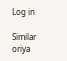Log in

Similar oriya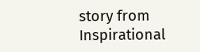story from Inspirational